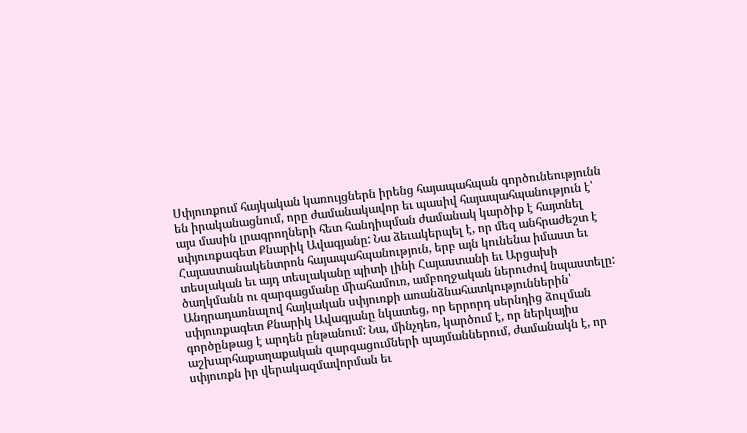Սփյուռքում հայկական կառույցներն իրենց հայապահպան գործունեությունն են իրականացնում, որը ժամանակավոր եւ պասիվ հայապահպանություն է՝ այս մասին լրագրողների հետ հանդիպման ժամանակ կարծիք է հայտնել սփյուռքագետ Քնարիկ Ավագյանը: Նա ձեւակերպել է, որ մեզ անհրաժեշտ է Հայաստանակենտրոն հայապահպանություն, երբ այն կունենա իմաստ եւ տեսլական եւ այդ տեսլականը պիտի լինի Հայաստանի եւ Արցախի ծաղկմանն ու զարգացմանը միահամուռ, ամբողջական ներուժով նպաստելը:
Անդրադառնալով հայկական սփյուռքի առանձնահատկություններին՝ սփյուռքագետ Քնարիկ Ավագյանը նկատեց, որ երրորդ սերնդից ձուլման գործընթաց է արդեն ընթանում: Նա, մինչդեռ, կարծում է, որ ներկայիս աշխարհաքաղաքական զարգացումների պայմաններում, ժամանակն է, որ սփյուռքն իր վերակազմավորման եւ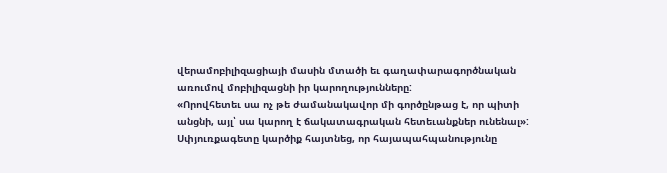վերամոբիլիզացիայի մասին մտածի եւ գաղափարագործնական առումով մոբիլիզացնի իր կարողությունները:
«Որովհետեւ սա ոչ թե ժամանակավոր մի գործընթաց է, որ պիտի անցնի, այլ՝ սա կարող է ճակատագրական հետեւանքներ ունենալ»:
Սփյուռքագետը կարծիք հայտնեց, որ հայապահպանությունը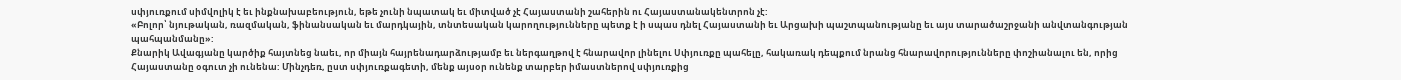սփյուռքում սիմվոլիկ է եւ ինքնախաբեություն, եթե չունի նպատակ եւ միտված չէ Հայաստանի շահերին ու Հայաստանակենտրոն չէ:
«Բոլոր՝ նյութական, ռազմական, ֆինանսական եւ մարդկային, տնտեսական կարողությունները պետք է ի սպաս դնել Հայաստանի եւ Արցախի պաշտպանությանը եւ այս տարածաշրջանի անվտանգության պահպանմանը»:
Քնարիկ Ավագյանը կարծիք հայտնեց նաեւ, որ միայն հայրենադարձությամբ եւ ներգաղթով է հնարավոր լինելու Սփյուռքը պահելը, հակառակ դեպքում նրանց հնարավորությունները փոշիանալու են, որից Հայաստանը օգուտ չի ունենա: Մինչդեռ, ըստ սփյուռքագետի, մենք այսօր ունենք տարբեր իմաստներով սփյուռքից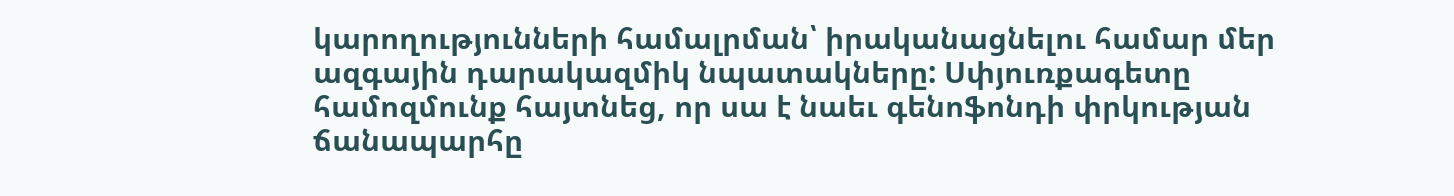կարողությունների համալրման՝ իրականացնելու համար մեր ազգային դարակազմիկ նպատակները: Սփյուռքագետը համոզմունք հայտնեց, որ սա է նաեւ գենոֆոնդի փրկության ճանապարհը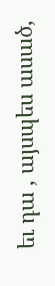եւ դա , այսպես ասած,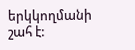երկկողմանի շահ է: